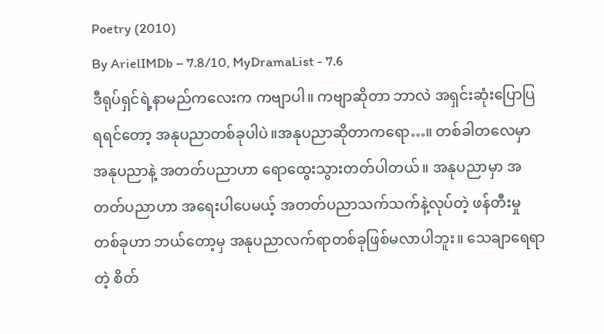Poetry (2010)
By ArielIMDb – 7.8/10, MyDramaList - 7.6
ဒီရုပ်ရှင်ရဲ့နာမည်ကလေးက ကဗျာပါ။ ကဗျာဆိုတာ ဘာလဲ အရှင်းဆုံးပြောပြရရင်တော့ အနုပညာတစ်ခုပါပဲ။အနုပညာဆိုတာကရော…။ တစ်ခါတလေမှာ အနုပညာနဲ့ အတတ်ပညာဟာ ရောထွေးသွားတတ်ပါတယ်။ အနုပညာမှာ အတတ်ပညာဟာ အရေးပါပေမယ့် အတတ်ပညာသက်သက်နဲ့လုပ်တဲ့ ဖန်တီးမှုတစ်ခုဟာ ဘယ်တော့မှ အနုပညာလက်ရာတစ်ခုဖြစ်မလာပါဘူး။ သေချာရေရာတဲ့ စိတ်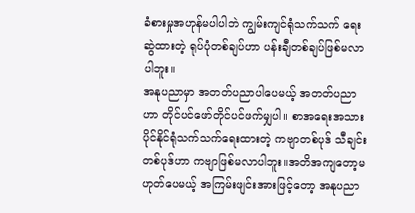ခံစားမှုအဟုန်မပါပါဘဲ ကျွမ်းကျင်ရုံသက်သက် ရေးဆွဲထားတဲ့ ရုပ်ပုံတစ်ချပ်ဟာ ပန်းချီတစ်ချပ်ဖြစ်မလာပါဘူး။
အနုပညာမှာ အတတ်ပညာပါပေမယ့် အတတ်ပညာဟာ တိုင်ပင်ဖော်တိုင်ပင်ဖက်မျှပါ။ စာအရေးအသားပိုင်နိုင်ရုံသက်သက်ရေးထားတဲ့ ကဗျာတစ်ပုဒ် သီချင်းတစ်ပုဒ်ဟာ ကဗျာဖြစ်မလာပါဘူး။အတိအကျတော့မဟုတ်ပေမယ့် အကြမ်းဖျင်းအားဖြင့်တော့ အနုပညာ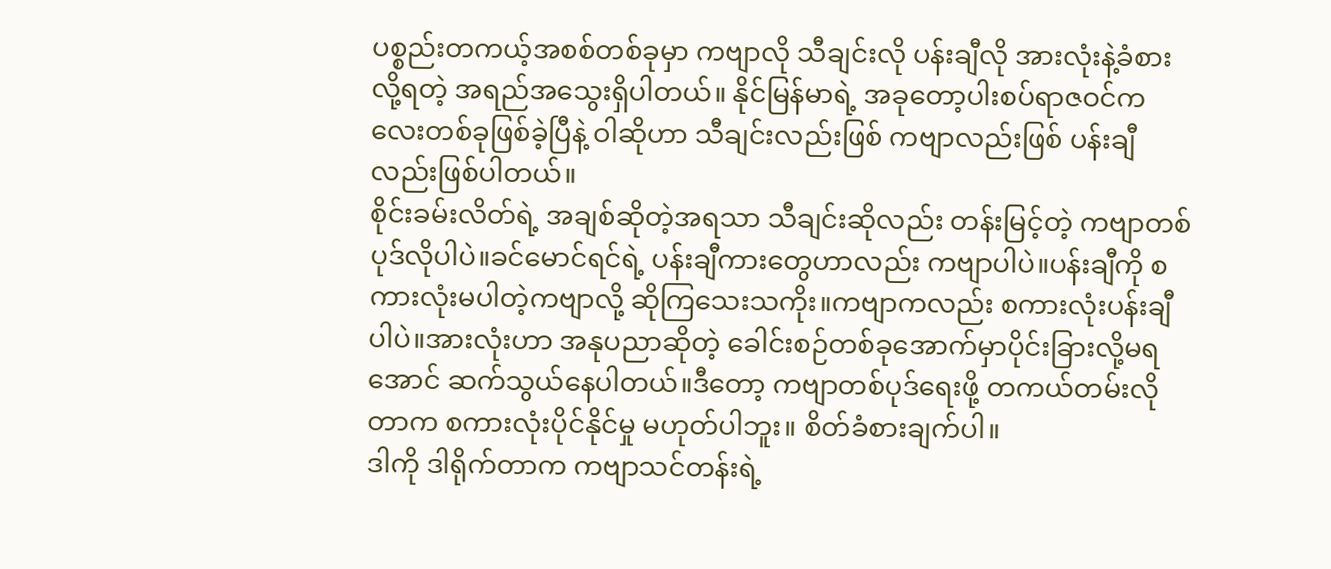ပစ္စည်းတကယ့်အစစ်တစ်ခုမှာ ကဗျာလို သီချင်းလို ပန်းချီလို အားလုံးနဲ့ခံစားလို့ရတဲ့ အရည်အသွေးရှိပါတယ်။ နိုင်မြန်မာရဲ့ အခုတော့ပါးစပ်ရာဇဝင်ကလေးတစ်ခုဖြစ်ခဲ့ပြီနဲ့ ဝါဆိုဟာ သီချင်းလည်းဖြစ် ကဗျာလည်းဖြစ် ပန်းချီလည်းဖြစ်ပါတယ်။
စိုင်းခမ်းလိတ်ရဲ့ အချစ်ဆိုတဲ့အရသာ သီချင်းဆိုလည်း တန်းမြင့်တဲ့ ကဗျာတစ်ပုဒ်လိုပါပဲ။ခင်မောင်ရင်ရဲ့ ပန်းချီကားတွေဟာလည်း ကဗျာပါပဲ။ပန်းချီကို စကားလုံးမပါတဲ့ကဗျာလို့ ဆိုကြသေးသကိုး။ကဗျာကလည်း စကားလုံးပန်းချီပါပဲ။အားလုံးဟာ အနုပညာဆိုတဲ့ ခေါင်းစဉ်တစ်ခုအောက်မှာပိုင်းခြားလို့မရအောင် ဆက်သွယ်နေပါတယ်။ဒီတော့ ကဗျာတစ်ပုဒ်ရေးဖို့ တကယ်တမ်းလိုတာက စကားလုံးပိုင်နိုင်မှု မဟုတ်ပါဘူး။ စိတ်ခံစားချက်ပါ။
ဒါကို ဒါရိုက်တာက ကဗျာသင်တန်းရဲ့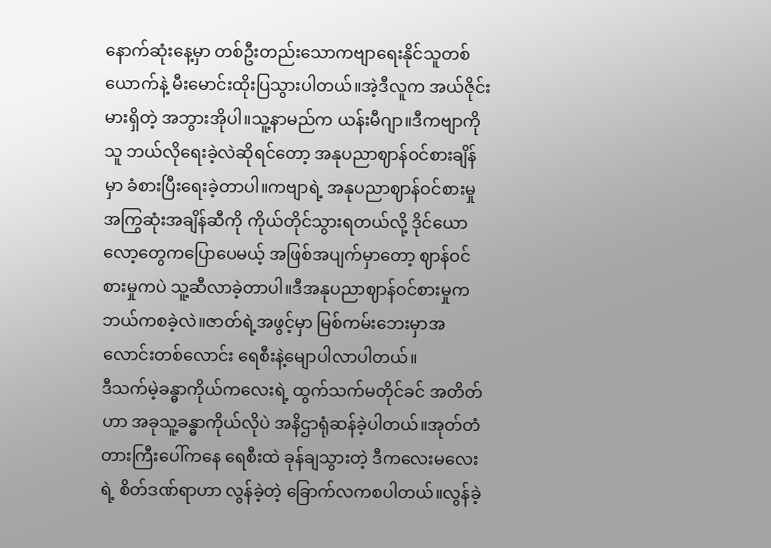နောက်ဆုံးနေ့မှာ တစ်ဦးတည်းသောကဗျာရေးနိုင်သူတစ်ယောက်နဲ့ မီးမောင်းထိုးပြသွားပါတယ်။အဲ့ဒီလူက အယ်ဇိုင်းမားရှိတဲ့ အဘွားအိုပါ။သူ့နာမည်က ယန်းမီဂျာ။ဒီကဗျာကို သူ ဘယ်လိုရေးခဲ့လဲဆိုရင်တော့ အနုပညာဈာန်ဝင်စားချိန်မှာ ခံစားပြီးရေးခဲ့တာပါ။ကဗျာရဲ့ အနုပညာဈာန်ဝင်စားမှုအကြွဆုံးအချိန်ဆီကို ကိုယ်တိုင်သွားရတယ်လို့ ဒိုင်ယောလော့တွေကပြောပေမယ့် အဖြစ်အပျက်မှာတော့ ဈာန်ဝင်စားမှုကပဲ သူ့ဆီလာခဲ့တာပါ။ဒီအနုပညာဈာန်ဝင်စားမှုက ဘယ်ကစခဲ့လဲ။ဇာတ်ရဲ့အဖွင့်မှာ မြစ်ကမ်းဘေးမှာအလောင်းတစ်လောင်း ရေစီးနဲ့မျောပါလာပါတယ်။
ဒီသက်မဲ့ခန္ဓာကိုယ်ကလေးရဲ့ ထွက်သက်မတိုင်ခင် အတိတ်ဟာ အခုသူ့ခန္ဓာကိုယ်လိုပဲ အနိဌာရုံဆန်ခဲ့ပါတယ်။အုတ်တံတားကြီးပေါ်ကနေ ရေစီးထဲ ခုန်ချသွားတဲ့ ဒီကလေးမလေးရဲ့ စိတ်ဒဏ်ရာဟာ လွန်ခဲ့တဲ့ ခြောက်လကစပါတယ်။လွန်ခဲ့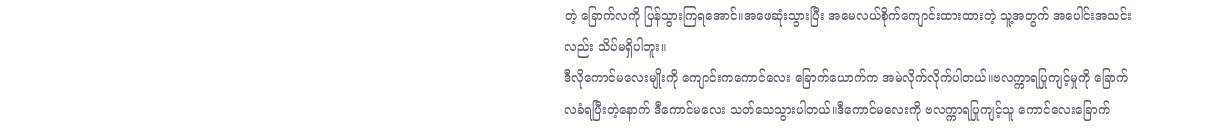တဲ့ ခြောက်လကို ပြန်သွားကြရအောင်။အဖေဆုံးသွားပြီး အမေလယ်စိုက်ကျောင်းထားထားတဲ့ သူ့အတွက် အပေါင်းအသင်းလည်း သိပ်မရှိပါဘူး။
ဒီလိုကောင်မလေးမျိုးကို ကျောင်းကကောင်လေး ခြောက်ယောက်က အမဲလိုက်လိုက်ပါတယ်။ဗလက္ကာရပြုကျင့်မှုကို ခြောက်လခံရပြီးတဲ့နောက် ဒီကောင်မလေး သတ်သေသွားပါတယ်။ဒီကောင်မလေးကို ဗလက္ကာရပြုကျင့်သူ ကောင်လေးခြောက်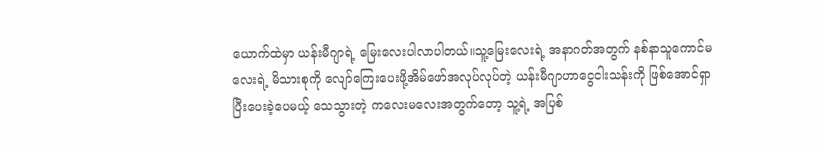ယောက်ထဲမှာ ယန်းမီဂျာရဲ့ မြေးလေးပါလာပါတယ်။သူ့မြေးလေးရဲ့ အနာဂတ်အတွက် နစ်နာသူကောင်မလေးရဲ့ မိသားစုကို လျော်ကြေးပေးဖို့အိမ်ဖော်အလုပ်လုပ်တဲ့ ယန်းမီဂျာဟာငွေငါးသန်းကို ဖြစ်အောင်ရှာပြီးပေးခဲ့ပေမယ့် သေသွားတဲ့ ကလေးမလေးအတွက်တော့ သူ့ရဲ့ အပြစ်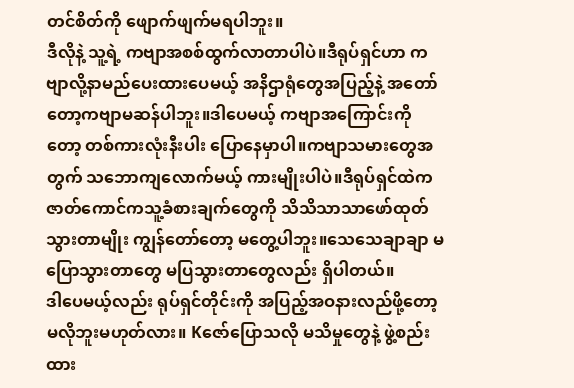တင်စိတ်ကို ဖျောက်ဖျက်မရပါဘူး။
ဒီလိုနဲ့ သူ့ရဲ့ ကဗျာအစစ်ထွက်လာတာပါပဲ။ဒီရုပ်ရှင်ဟာ ကဗျာလို့နာမည်ပေးထားပေမယ့် အနိဌာရုံတွေအပြည့်နဲ့ အတော်တော့ကဗျာမဆန်ပါဘူး။ဒါပေမယ့် ကဗျာအကြောင်းကိုတော့ တစ်ကားလုံးနီးပါး ပြောနေမှာပါ။ကဗျာသမားတွေအတွက် သဘောကျလောက်မယ့် ကားမျိုးပါပဲ။ဒီရုပ်ရှင်ထဲက ဇာတ်ကောင်ကသူ့ခံစားချက်တွေကို သိသိသာသာဖော်ထုတ်သွားတာမျိုး ကျွန်တော်တော့ မတွေ့ပါဘူး။သေသေချာချာ မပြောသွားတာတွေ မပြသွားတာတွေလည်း ရှိပါတယ်။
ဒါပေမယ့်လည်း ရုပ်ရှင်တိုင်းကို အပြည့်အဝနားလည်ဖို့တော့မလိုဘူးမဟုတ်လား။ Kဇော်ပြောသလို မသိမှုတွေနဲ့ ဖွဲ့စည်းထား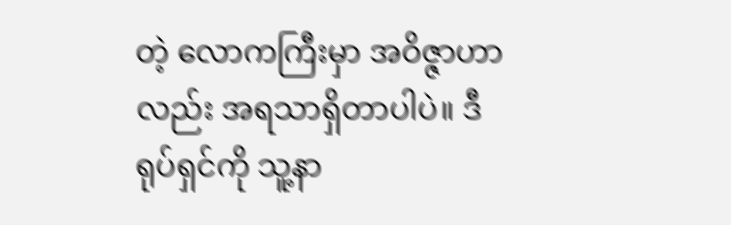တဲ့ လောကကြီးမှာ အဝိဇ္ဇာဟာလည်း အရသာရှိတာပါပဲ။ ဒီရုပ်ရှင်ကို သူ့နာ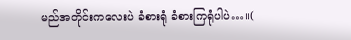မည်အတိုင်းကလေးပဲ ခံစားရုံ ခံစားကြရုံပါပဲ…။(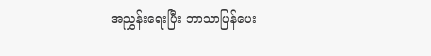အညွှန်းရေးပြီး ဘာသာပြန်ပေး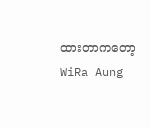ထားတာကတော့ WiRa Aung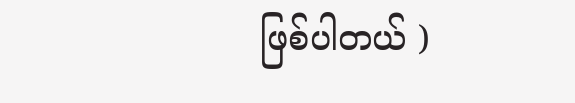ဖြစ်ပါတယ် )